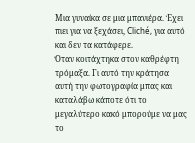Μια γυναίκα σε μια μπανιέρα. Έχει πιει για να ξεχάσει, Cliché, για αυτό και δεν τα κατάφερε.
Όταν κοιτάχτηκα στον καθρέφτη τρόμαξα. Γι αυτό την κράτησα αυτή την φωτογραφία μπας και καταλάβω κάποτε ότι το μεγαλύτερο κακό μπορούμε να μας το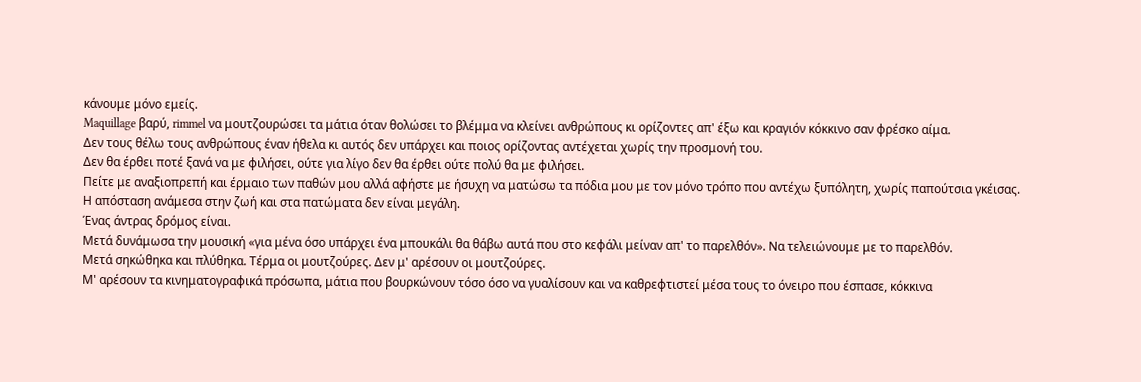κάνουμε μόνο εμείς.
Maquillage βαρύ, rimmel να μουτζουρώσει τα μάτια όταν θολώσει το βλέμμα να κλείνει ανθρώπους κι ορίζοντες απ' έξω και κραγιόν κόκκινο σαν φρέσκο αίμα.
Δεν τους θέλω τους ανθρώπους έναν ήθελα κι αυτός δεν υπάρχει και ποιος ορίζοντας αντέχεται χωρίς την προσμονή του.
Δεν θα έρθει ποτέ ξανά να με φιλήσει, ούτε για λίγο δεν θα έρθει ούτε πολύ θα με φιλήσει.
Πείτε με αναξιοπρεπή και έρμαιο των παθών μου αλλά αφήστε με ήσυχη να ματώσω τα πόδια μου με τον μόνο τρόπο που αντέχω ξυπόλητη, χωρίς παπούτσια γκέισας.
Η απόσταση ανάμεσα στην ζωή και στα πατώματα δεν είναι μεγάλη.
Ένας άντρας δρόμος είναι.
Μετά δυνάμωσα την μουσική «για μένα όσο υπάρχει ένα μπουκάλι θα θάβω αυτά που στο κεφάλι μείναν απ' το παρελθόν». Να τελειώνουμε με το παρελθόν.
Μετά σηκώθηκα και πλύθηκα. Τέρμα οι μουτζούρες. Δεν μ' αρέσουν οι μουτζούρες.
Μ' αρέσουν τα κινηματογραφικά πρόσωπα, μάτια που βουρκώνουν τόσο όσο να γυαλίσουν και να καθρεφτιστεί μέσα τους το όνειρο που έσπασε, κόκκινα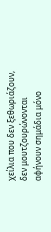χείλια που δεν ξεθωριάζουν, δεν μουτζουρώνονται αφήνουν σημάδια μόνο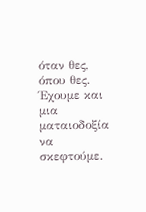όταν θες, όπου θες. Έχουμε και μια ματαιοδοξία να σκεφτούμε.